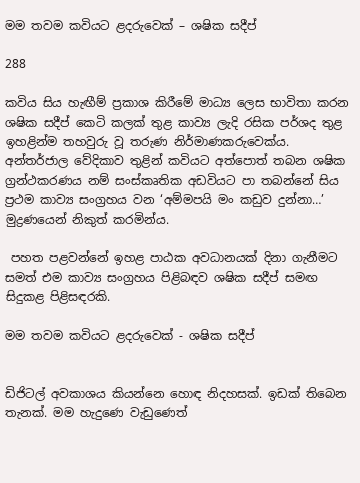මම තවම කවියට ළදරුවෙක් – ශෂික සදීප්

288

කවිය සිය හැඟීම් ප්‍රකාශ කිරීමේ මාධ්‍ය ලෙස භාවිතා කරන ශෂික සදීප් කෙටි කලක් තුළ කාව්‍ය ලැදි රසික පර්ශද තුළ ඉහළින්ම තහවුරු වූ තරුණ නිර්මාණකරුවෙක්ය. අන්තර්ජාල වේදිකාව තුළින් කවියට අත්පොත් තබන ශෂික ග්‍රන්ථකරණය නම් සංස්කෘතික අඩවියට පා තබන්නේ සිය ප්‍රථම කාව්‍ය සංග්‍රහය වන ‘අම්මපයි මං කඩුව දුන්නා…’ මුද්‍රණයෙන් නිකුත් කරමින්ය.

 පහත පළවන්නේ ඉහළ පාඨක අවධානයක් දිනා ගැනීමට සමත් එම කාව්‍ය සංග්‍රහය පිළිබඳව ශෂික සදීප් සමඟ සිදුකළ පිළිසඳරකි.

මම තවම කවියට ළදරුවෙක් - ශෂික සදීප්


ඩිජිටල් අවකාශය කියන්නෙ හොඳ නිදහසක්. ඉඩක් තිබෙන තැනක්. මම හැදුණෙ වැඩුණෙත්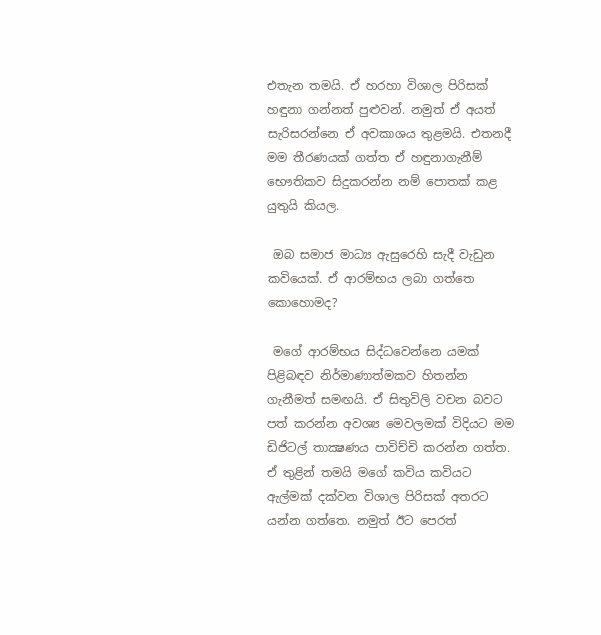එතැන තමයි. ඒ හරහා විශාල පිරිසක් හඳුනා ගන්නත් පුළුවන්. නමුත් ඒ අයත් සැරිසරන්නෙ ඒ අවකාශය තුළමයි. එතනදී මම තීරණයක් ගත්ත ඒ හඳුනාගැනීම් භෞතිකව සිදුකරන්න නම් පොතක් කළ යුතුයි කියල.

 ඔබ සමාජ මාධ්‍ය ඇසුරෙහි සැදී වැඩුන කවියෙක්. ඒ ආරම්භය ලබා ගත්තෙ කොහොමද?

 මගේ ආරම්භය සිද්ධවෙන්නෙ යමක් පිළිබඳව නිර්මාණාත්මකව හිතන්න ගැනීමත් සමඟයි. ඒ සිතුවිලි වචන බවට පත් කරන්න අවශ්‍ය මෙවලමක් විදියට මම ඩිජිටල් තාක්‍ෂණය පාවිච්චි කරන්න ගත්ත. ඒ තුළින් තමයි මගේ කවිය කවියට ඇල්මක් දක්වන විශාල පිරිසක් අතරට යන්න ගත්තෙ. නමුත් ඊට පෙරත්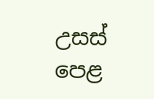උසස් පෙළ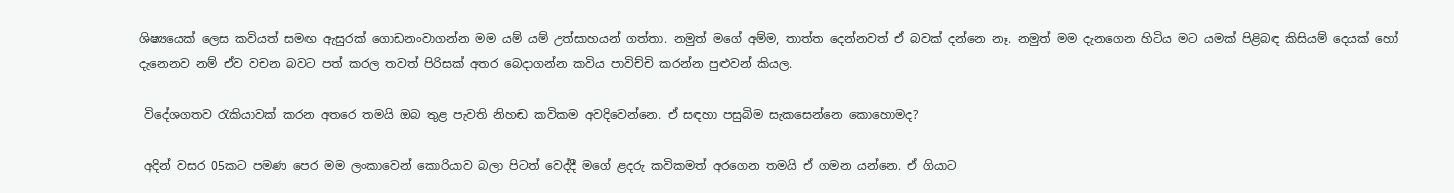ශිෂ්‍යයෙක් ලෙස කවියත් සමඟ ඇසුරක් ගොඩනංවාගන්න මම යම් යම් උත්සාහයන් ගත්තා. නමුත් මගේ අම්ම, තාත්ත දෙන්නවත් ඒ බවක් දන්නෙ නෑ. නමුත් මම දැනගෙන හිටිය මට යමක් පිළිබඳ කිසියම් දෙයක් හෝ දැනෙනව නම් ඒව වචන බවට පත් කරල තවත් පිරිසක් අතර බෙදාගන්න කවිය පාවිච්චි කරන්න පුළුවන් කියල.

 විදේශගතව රැකියාවක් කරන අතරෙ තමයි ඔබ තුළ පැවති නිහඬ කවිකම අවදිවෙන්නෙ. ඒ සඳහා පසුබිම සැකසෙන්නෙ කොහොමද?

 අදින් වසර 05කට පමණ පෙර මම ලංකාවෙන් කොරියාව බලා පිටත් වෙද්දී මගේ ළදරු කවිකමත් අරගෙන තමයි ඒ ගමන යන්නෙ. ඒ ගියාට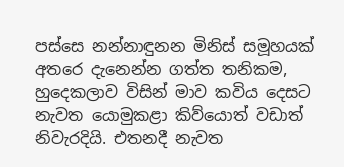පස්සෙ නන්නාඳුනන මිනිස් සමූහයක් අතරෙ දැනෙන්න ගත්ත තනිකම, හුදෙකලාව විසින් මාව කවිය දෙසට නැවත යොමුකළා කිව්යොත් වඩාත් නිවැරදියි. එතනදී නැවත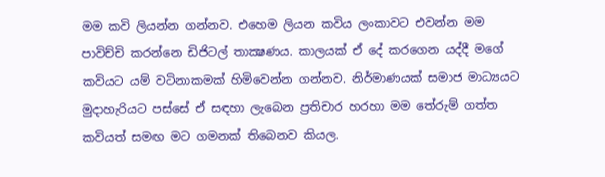මම කවි ලියන්න ගන්නව. එහෙම ලියන කවිය ලංකාවට එවන්න මම පාවිච්චි කරන්නෙ ඩිජිටල් තාක්‍ෂණය. කාලයක් ඒ දේ කරගෙන යද්දී මගේ කවියට යම් වටිනාකමක් හිමිවෙන්න ගන්නව. නිර්මාණයක් සමාජ මාධ්‍යයට මුදාහැරියට පස්සේ ඒ සඳහා ලැබෙන ප්‍රතිචාර හරහා මම තේරුම් ගත්ත කවියත් සමඟ මට ගමනක් තිබෙනව කියල.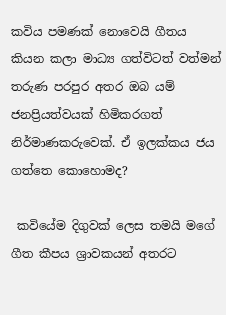කවිය පමණක් නොවෙයි ගීතය කියන කලා මාධ්‍ය ගත්විටත් වත්මන් තරුණ පරපුර අතර ඔබ යම් ජනප්‍රියත්වයක් හිමිකරගත් නිර්මාණකරුවෙක්. ඒ ඉලක්කය ජය ගත්තෙ කොහොමද?

 කවියේම දිගුවක් ලෙස තමයි මගේ ගීත කීපය ශ්‍රාවකයන් අතරට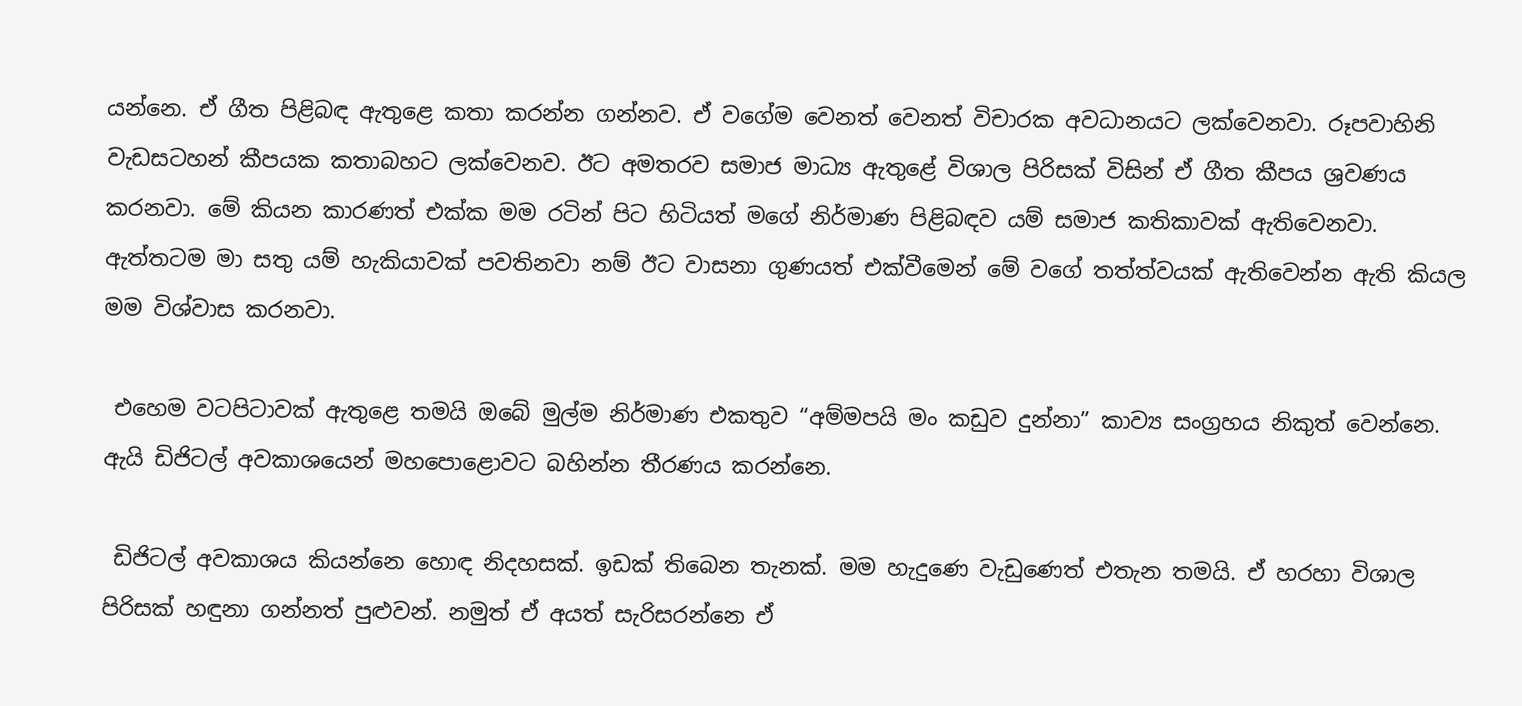යන්නෙ. ඒ ගීත පිළිබඳ ඇතුළෙ කතා කරන්න ගන්නව. ඒ වගේම වෙනත් වෙනත් විචාරක අවධානයට ලක්වෙනවා. රූපවාහිනි වැඩසටහන් කීපයක කතාබහට ලක්වෙනව. ඊට අමතරව සමාජ මාධ්‍ය ඇතුළේ විශාල පිරිසක් විසින් ඒ ගීත කීපය ශ්‍රවණය කරනවා. මේ කියන කාරණත් එක්ක මම රටින් පිට හිටියත් මගේ නිර්මාණ පිළිබඳව යම් සමාජ කතිකාවක් ඇතිවෙනවා. ඇත්තටම මා සතු යම් හැකියාවක් පවතිනවා නම් ඊට වාසනා ගුණයත් එක්වීමෙන් මේ වගේ තත්ත්වයක් ඇතිවෙන්න ඇති කියල මම විශ්වාස කරනවා.

 එහෙම වටපිටාවක් ඇතුළෙ තමයි ඔබේ මුල්ම නිර්මාණ එකතුව “අම්මපයි මං කඩුව දුන්නා” කාව්‍ය සංග්‍රහය නිකුත් වෙන්නෙ. ඇයි ඩිජිටල් අවකාශයෙන් මහපොළොවට බහින්න තීරණය කරන්නෙ.

 ඩිජිටල් අවකාශය කියන්නෙ හොඳ නිදහසක්. ඉඩක් තිබෙන තැනක්. මම හැදුණෙ වැඩුණෙත් එතැන තමයි. ඒ හරහා විශාල පිරිසක් හඳුනා ගන්නත් පුළුවන්. නමුත් ඒ අයත් සැරිසරන්නෙ ඒ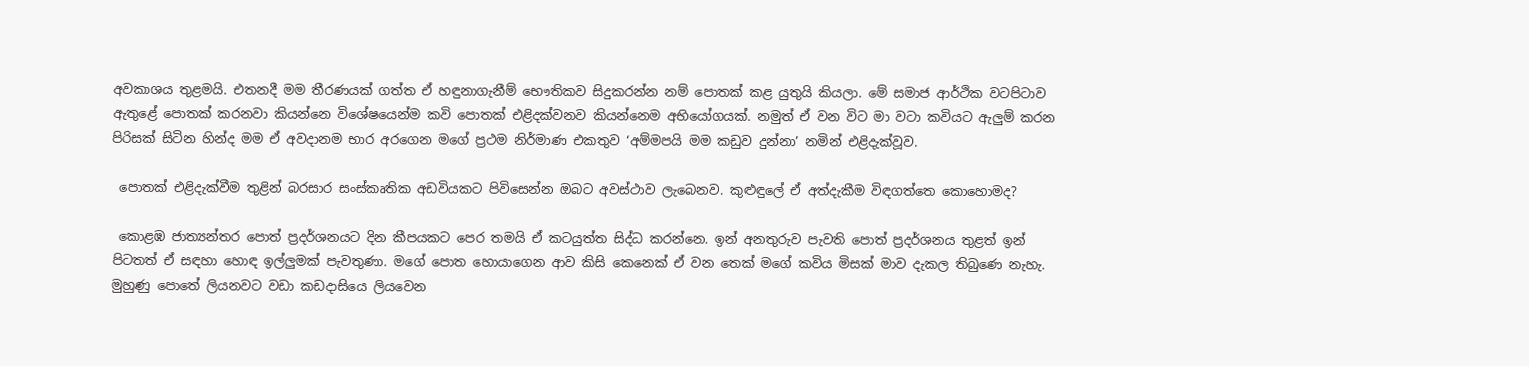අවකාශය තුළමයි. එතනදී මම තීරණයක් ගත්ත ඒ හඳුනාගැනීම් භෞතිකව සිදුකරන්න නම් පොතක් කළ යුතුයි කියලා. මේ සමාජ ආර්ථික වටපිටාව ඇතුළේ පොතක් කරනවා කියන්නෙ විශේෂයෙන්ම කවි පොතක් එළිදක්වනව කියන්නෙම අභියෝගයක්. නමුත් ඒ වන විට මා වටා කවියට ඇලුම් කරන පිරිසක් සිටින හින්ද මම ඒ අවදානම භාර අරගෙන මගේ ප්‍රථම නිර්මාණ එකතුව ‘අම්මපයි මම කඩුව දුන්නා’ නමින් එළිදැක්වූව.

 පොතක් එළිදැක්වීම තුළින් බරසාර සංස්කෘතික අඩවියකට පිවිසෙන්න ඔබට අවස්ථාව ලැබෙනව. කුළුඳුලේ ඒ අත්දැකීම විඳගත්තෙ කොහොමද?

 කොළඹ ජාත්‍යන්තර පොත් ප්‍රදර්ශනයට දින කීපයකට පෙර තමයි ඒ කටයුත්ත සිද්ධ කරන්නෙ. ඉන් අනතුරුව පැවති පොත් ප්‍රදර්ශනය තුළත් ඉන් පිටතත් ඒ සඳහා හොඳ ඉල්ලුමක් පැවතුණා. මගේ පොත හොයාගෙන ආව කිසි කෙනෙක් ඒ වන තෙක් මගේ කවිය මිසක් මාව දැකල තිබුණෙ නැහැ. මුහුණු පොතේ ලියනවට වඩා කඩදාසියෙ ලියවෙන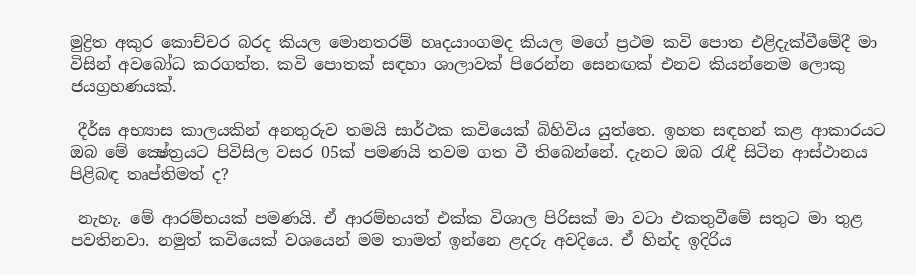මුද්‍රිත අකුර කොච්චර බරද කියල මොනතරම් හෘදයාංගමද කියල මගේ ප්‍රථම කවි පොත එළිදැක්වීමේදී මා විසින් අවබෝධ කරගත්ත. කවි පොතක් සඳහා ශාලාවක් පිරෙන්න සෙනඟක් එනව කියන්නෙම ලොකු ජයග්‍රහණයක්.

 දීර්ඝ අභ්‍යාස කාලයකින් අනතුරුව තමයි සාර්ථක කවියෙක් බිහිවිය යුත්තෙ. ඉහත සඳහන් කළ ආකාරයට ඔබ මේ ක්‍ෂේත්‍රයට පිවිසිල වසර 05ක් පමණයි තවම ගත වී තිබෙන්නේ. දැනට ඔබ රැඳී සිටින ආස්ථානය පිළිබඳ තෘප්තිමත් ද?

 නැහැ. මේ ආරම්භයක් පමණයි. ඒ ආරම්භයත් එක්ක විශාල පිරිසක් මා වටා එකතුවීමේ සතුට මා තුළ පවතිනවා. නමුත් කවියෙක් වශයෙන් මම තාමත් ඉන්නෙ ළදරු අවදියෙ. ඒ හින්ද ඉදිරිය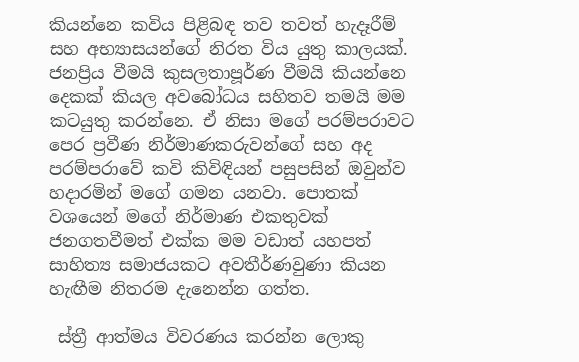කියන්නෙ කවිය පිළිබඳ තව තවත් හැදෑරීම් සහ අභ්‍යාසයන්ගේ නිරත විය යුතු කාලයක්. ජනප්‍රිය වීමයි කුසලතාපූර්ණ වීමයි කියන්නෙ දෙකක් කියල අවබෝධය සහිතව තමයි මම කටයුතු කරන්නෙ. ඒ නිසා මගේ පරම්පරාවට පෙර ප්‍රවීණ නිර්මාණකරුවන්ගේ සහ අද පරම්පරාවේ කවි කිවිඳියන් පසුපසින් ඔවුන්ව හදාරමින් මගේ ගමන යනවා. පොතක් වශයෙන් මගේ නිර්මාණ එකතුවක් ජනගතවීමත් එක්ක මම වඩාත් යහපත් සාහිත්‍ය සමාජයකට අවතීර්ණවුණා කියන හැඟීම නිතරම දැනෙන්න ගත්ත.

 ස්ත්‍රී ආත්මය විවරණය කරන්න ලොකු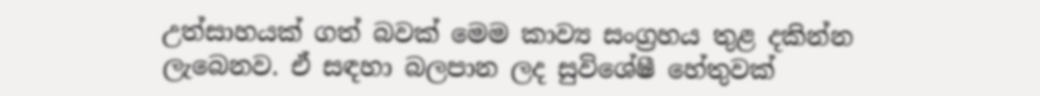උත්සාහයක් ගත් බවක් මෙම කාව්‍ය සංග්‍රහය තුළ දකින්න ලැබෙනව. ඒ සඳහා බලපාන ලද සුවිශේෂී හේතුවක්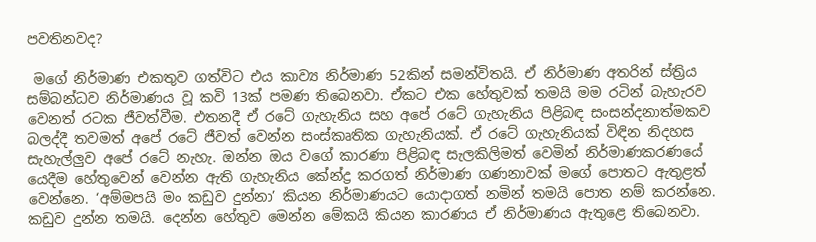පවතිනවද?

 මගේ නිර්මාණ එකතුව ගත්විට එය කාව්‍ය නිර්මාණ 52කින් සමන්විතයි. ඒ නිර්මාණ අතරින් ස්ත්‍රිය සම්බන්ධව නිර්මාණය වූ කවි 13ක් පමණ තිබෙනවා. ඒකට එක හේතුවක් තමයි මම රටින් බැහැරව වෙනත් රටක ජීවත්වීම. එතනදී ඒ රටේ ගැහැනිය සහ අපේ රටේ ගැහැනිය පිළිබඳ සංසන්දනාත්මකව බලද්දී තවමත් අපේ රටේ ජීවත් වෙන්න සංස්කෘතික ගැහැනියක්. ඒ රටේ ගැහැනියක් විඳින නිදහස සැහැල්ලුව අපේ රටේ නැහැ. ඔන්න ඔය වගේ කාරණා පිළිබඳ සැලකිලිමත් වෙමින් නිර්මාණකරණයේ යෙදීම හේතුවෙන් වෙන්න ඇති ගැහැනිය කේන්ද්‍ර කරගත් නිර්මාණ ගණනාවක් මගේ පොතට ඇතුළත් වෙන්නෙ. ‘අම්මපයි මං කඩුව දුන්නා’ කියන නිර්මාණයට යොදාගත් නමින් තමයි පොත නම් කරන්නෙ. කඩුව දුන්න තමයි. දෙන්න හේතුව මෙන්න මේකයි කියන කාරණය ඒ නිර්මාණය ඇතුළෙ තිබෙනවා.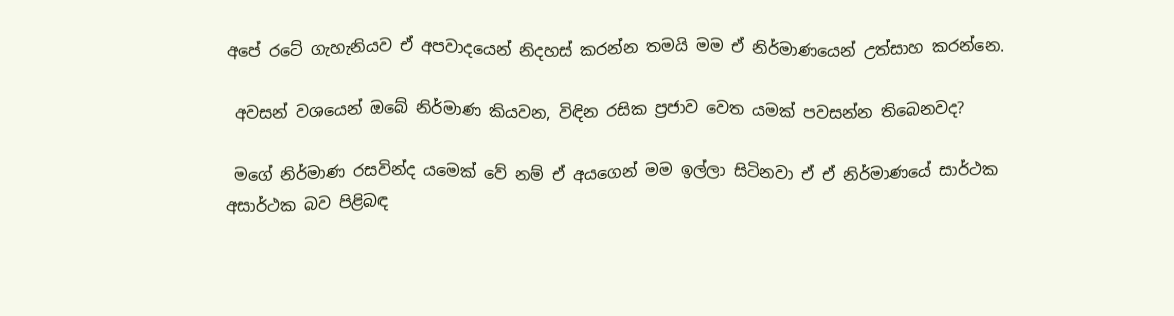අපේ රටේ ගැහැනියව ඒ අපවාදයෙන් නිදහස් කරන්න තමයි මම ඒ නිර්මාණයෙන් උත්සාහ කරන්නෙ.

 අවසන් වශයෙන් ඔබේ නිර්මාණ කියවන, විඳින රසික ප්‍රජාව වෙත යමක් පවසන්න තිබෙනවද?

 මගේ නිර්මාණ රසවින්ද යමෙක් වේ නම් ඒ අයගෙන් මම ඉල්ලා සිටිනවා ඒ ඒ නිර්මාණයේ සාර්ථක අසාර්ථක බව පිළිබඳ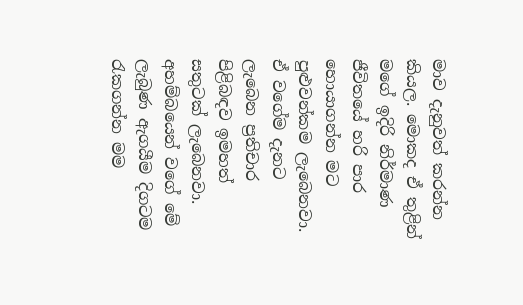මාව දැනුවත් කරන්න කියල. මොකද ඒ තුළින් මගේ ඉදිරි නිර්මාණ ජීවිතයේ හරි පාර හොයාගන්න මට පුළුවන්කම ලැබෙනවා. ඒ වගේම දැනට ලැබෙන ප්‍රතිචාර පිළිබඳව ඉමහත් සතුටක් ලැබෙනවා. අහම්බයෙන් වගේ මේ ලැබුණ ඇගයීම දිගටම රැකගන්න මම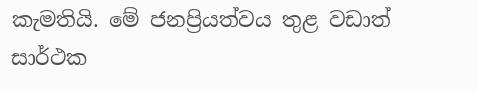කැමතියි. මේ ජනප්‍රියත්වය තුළ වඩාත් සාර්ථක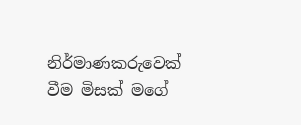නිර්මාණකරුවෙක් වීම මිසක් මගේ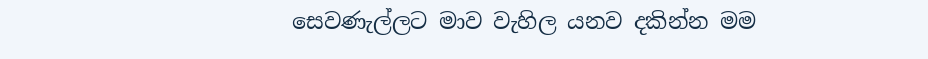සෙවණැල්ලට මාව වැහිල යනව දකින්න මම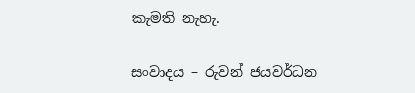කැමති නැහැ.

සංවාදය – රුවන් ජයවර්ධන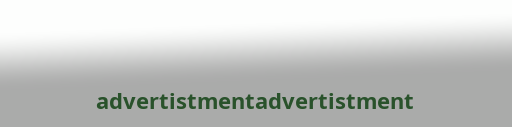advertistmentadvertistment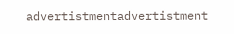advertistmentadvertistment